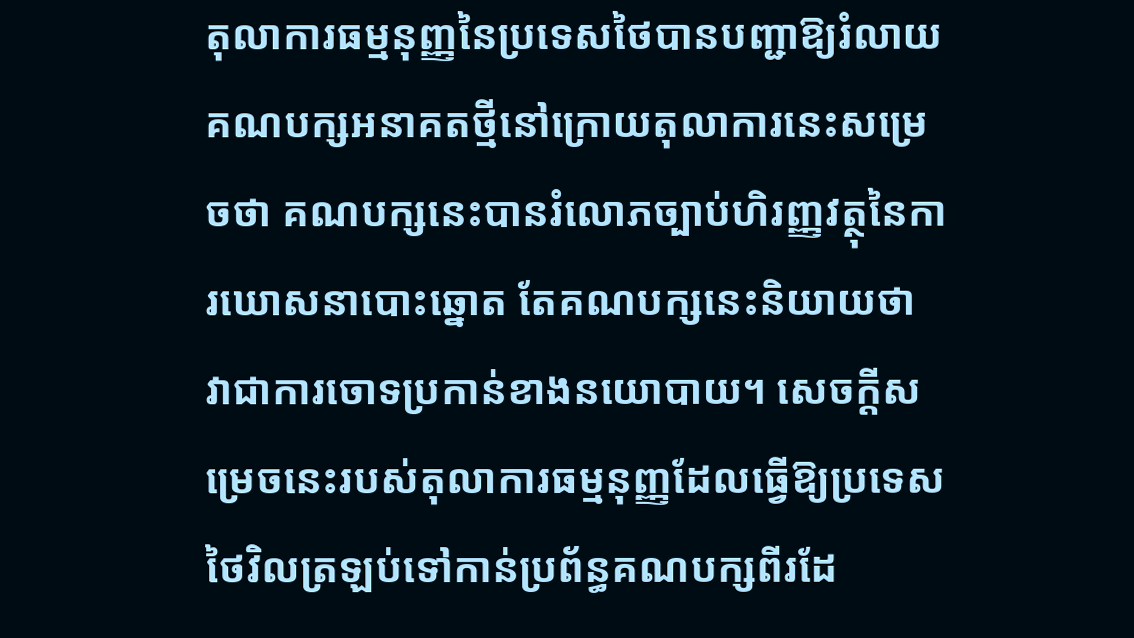តុលាការធម្មនុញ្ញនៃប្រទេសថៃបានបញ្ជាឱ្យរំលាយគណបក្សអនាគតថ្មីនៅក្រោយតុលាការនេះសម្រេចថា គណបក្សនេះបានរំលោភច្បាប់ហិរញ្ញវត្ថុនៃការឃោសនាបោះឆ្នោត តែគណបក្សនេះនិយាយថា វាជាការចោទប្រកាន់ខាងនយោបាយ។ សេចក្តីសម្រេចនេះរបស់តុលាការធម្មនុញ្ញដែលធ្វើឱ្យប្រទេសថៃវិលត្រឡប់ទៅកាន់ប្រព័ន្ធគណបក្សពីរដែ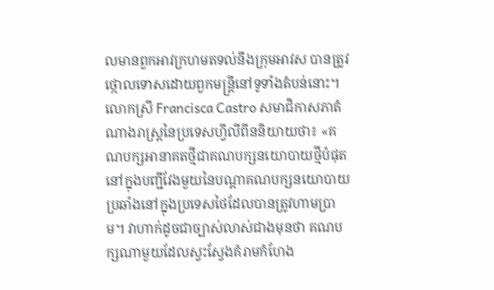លមានពួកអាវក្រហមតទល់នឹងក្រុមអាវស បានត្រូវថ្កោលទោសដោយពួកមន្ត្រីនៅទូទាំងតំបន់នោះ។
លោកស្រី Francisca Castro សមាជិកាសភាតំណាងរាស្ត្រនៃប្រទេសហ្វីលីពីននិយាយថា៖ «គណបក្សអានាគតថ្មីជាគណបក្សនយោបាយថ្មីបំផុតនៅក្នុងបញ្ជីវែងមួយនៃបណ្តាគណបក្សនយោបាយប្រឆាំងនៅក្នុងប្រទេសថៃដែលបានត្រូវហាមប្រាម។ វាហាក់ដូចជាច្បាស់លាស់ជាងមុនថា គណបក្សណាមួយដែលស្វះស្វែងគំរាមកំហែង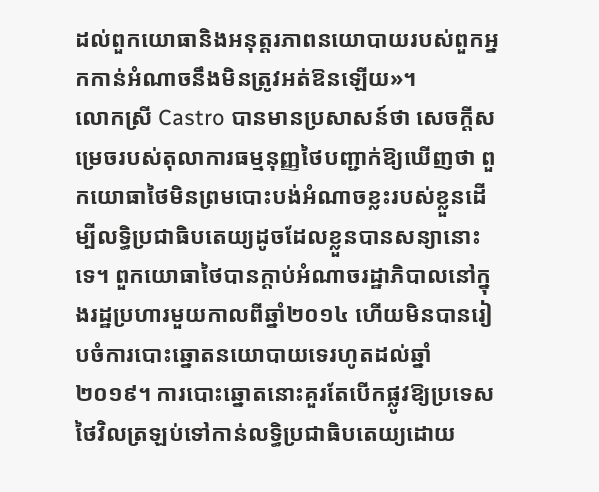ដល់ពួកយោធានិងអនុត្តរភាពនយោបាយរបស់ពួកអ្នកកាន់អំណាចនឹងមិនត្រូវអត់ឱនឡើយ»។
លោកស្រី Castro បានមានប្រសាសន៍ថា សេចក្តីសម្រេចរបស់តុលាការធម្មនុញ្ញថៃបញ្ជាក់ឱ្យឃើញថា ពួកយោធាថៃមិនព្រមបោះបង់អំណាចខ្លះរបស់ខ្លួនដើម្បីលទ្ធិប្រជាធិបតេយ្យដូចដែលខ្លួនបានសន្យានោះទេ។ ពួកយោធាថៃបានក្តាប់អំណាចរដ្ឋាភិបាលនៅក្នុងរដ្ឋប្រហារមួយកាលពីឆ្នាំ២០១៤ ហើយមិនបានរៀបចំការបោះឆ្នោតនយោបាយទេរហូតដល់ឆ្នាំ២០១៩។ ការបោះឆ្នោតនោះគួរតែបើកផ្លូវឱ្យប្រទេសថៃវិលត្រឡប់ទៅកាន់លទ្ធិប្រជាធិបតេយ្យដោយ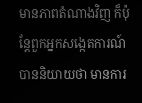មានភាពតំណាងវិញ ក៏ប៉ុន្តែពួកអ្នកសង្កេតការណ៍បាននិយាយថា មានការ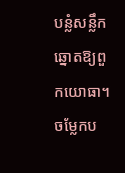បន្លំសន្លឹកឆ្នោតឱ្យពួកយោធា។
ចម្លែកប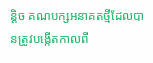ន្តិច គណបក្សអនាគតថ្មីដែលបានត្រូវបង្កើតកាលពី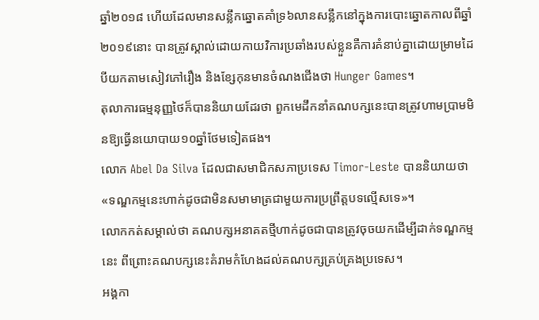ឆ្នាំ២០១៨ ហើយដែលមានសន្លឹកឆ្នោតគាំទ្រ៦លានសន្លឹកនៅក្នុងការបោះឆ្នោតកាលពីឆ្នាំ២០១៩នោះ បានត្រូវស្គាល់ដោយកាយវិការប្រឆាំងរបស់ខ្លួនគឺការគំនាប់គ្នាដោយម្រាមដៃបីយកតាមសៀវភៅរឿង និងខ្សែកុនមានចំណងជើងថា Hunger Games។
តុលាការធម្មនុញ្ញថៃក៏បាននិយាយដែរថា ពួកមេដឹកនាំគណបក្សនេះបានត្រូវហាមប្រាមមិនឱ្យធ្វើនយោបាយ១០ឆ្នាំថែមទៀតផង។
លោក Abel Da Silva ដែលជាសមាជិកសភាប្រទេស Timor-Leste បាននិយាយថា «ទណ្ឌកម្មនេះហាក់ដូចជាមិនសមាមាត្រជាមួយការប្រព្រឹត្តបទល្មើសទេ»។
លោកកត់សម្គាល់ថា គណបក្សអនាគតថ្មីហាក់ដូចជាបានត្រូវចុចយកដើម្បីដាក់ទណ្ឌកម្មនេះ ពីព្រោះគណបក្សនេះគំរាមកំហែងដល់គណបក្សគ្រប់គ្រងប្រទេស។
អង្គកា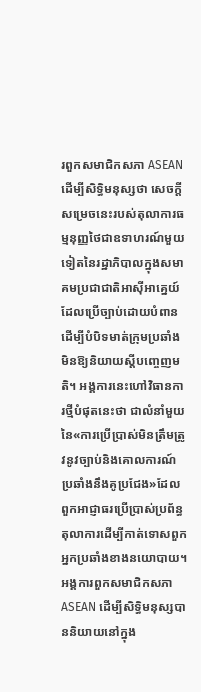រពួកសមាជិកសភា ASEAN ដើម្បីសិទ្ធិមនុស្សថា សេចក្តីសម្រេចនេះរបស់តុលាការធម្មនុញ្ញថៃជាឧទាហរណ៍មួយទៀតនៃរដ្ឋាភិបាលក្នុងសមាគមប្រជាជាតិអាស៊ីអាគ្នេយ៍ដែលប្រើច្បាប់ដោយបំពានដើម្បីបំបិទមាត់ក្រុមប្រឆាំងមិនឱ្យនិយាយស្តីបញ្ចេញមតិ។ អង្គការនេះហៅវិធានការថ្មីបំផុតនេះថា ជាលំនាំមួយនៃ«ការប្រើប្រាស់មិនត្រឹមត្រូវនូវច្បាប់និងគោលការណ៍ប្រឆាំងនឹងគូប្រជែង»ដែលពួកអាជ្ញាធរប្រើប្រាស់ប្រព័ន្ធតុលាការដើម្បីកាត់ទោសពួកអ្នកប្រឆាំងខាងនយោបាយ។
អង្គការពួកសមាជិកសភា ASEAN ដើម្បីសិទ្ធិមនុស្សបាននិយាយនៅក្នុង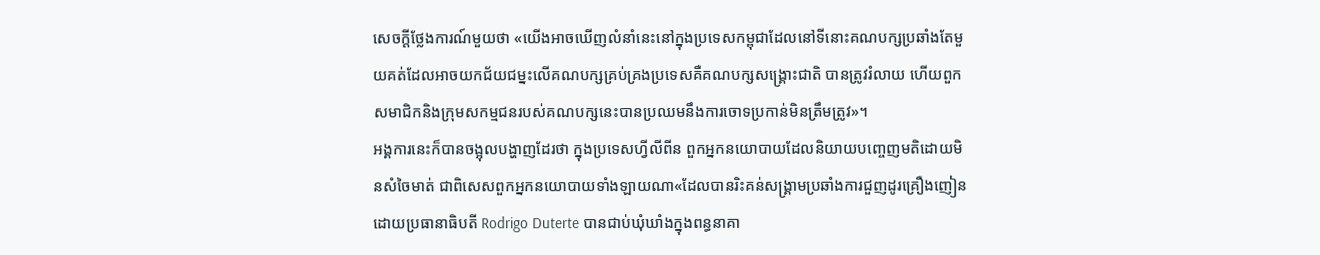សេចក្តីថ្លែងការណ៍មួយថា «យើងអាចឃើញលំនាំនេះនៅក្នុងប្រទេសកម្ពុជាដែលនៅទីនោះគណបក្សប្រឆាំងតែមួយគត់ដែលអាចយកជ័យជម្នះលើគណបក្សគ្រប់គ្រងប្រទេសគឺគណបក្សសង្គ្រោះជាតិ បានត្រូវរំលាយ ហើយពួកសមាជិកនិងក្រុមសកម្មជនរបស់គណបក្សនេះបានប្រឈមនឹងការចោទប្រកាន់មិនត្រឹមត្រូវ»។
អង្គការនេះក៏បានចង្អុលបង្ហាញដែរថា ក្នុងប្រទេសហ្វីលីពីន ពួកអ្នកនយោបាយដែលនិយាយបញ្ចេញមតិដោយមិនសំចៃមាត់ ជាពិសេសពួកអ្នកនយោបាយទាំងឡាយណា«ដែលបានរិះគន់សង្គ្រាមប្រឆាំងការជួញដូរគ្រឿងញៀន ដោយប្រធានាធិបតី Rodrigo Duterte បានជាប់ឃុំឃាំងក្នុងពន្ធនាគា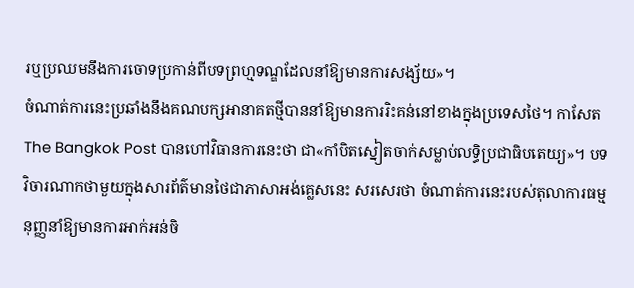រឬប្រឈមនឹងការចោទប្រកាន់ពីបទព្រហ្មទណ្ឌដែលនាំឱ្យមានការសង្ស័យ»។
ចំណាត់ការនេះប្រឆាំងនឹងគណបក្សអានាគតថ្មីបាននាំឱ្យមានការរិះគន់នៅខាងក្នុងប្រទេសថៃ។ កាសែត The Bangkok Post បានហៅវិធានការនេះថា ជា«កាំបិតស្នៀតចាក់សម្លាប់លទ្ធិប្រជាធិបតេយ្យ»។ បទវិចារណាកថាមួយក្នុងសារព័ត៌មានថៃជាភាសាអង់គ្លេសនេះ សរសេរថា ចំណាត់ការនេះរបស់តុលាការធម្មនុញ្ញនាំឱ្យមានការអាក់អន់ចិ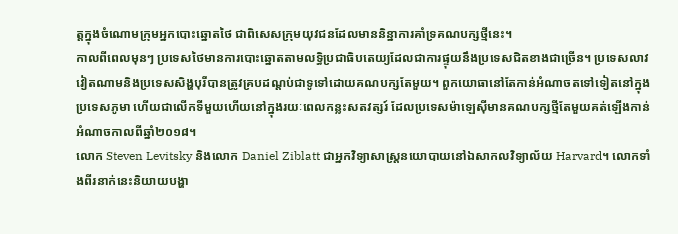ត្តក្នុងចំណោមក្រុមអ្នកបោះឆ្នោតថៃ ជាពិសេសក្រុមយុវជនដែលមាននិន្នាការគាំទ្រគណបក្សថ្មីនេះ។
កាលពីពេលមុនៗ ប្រទេសថៃមានការបោះឆ្នោតតាមលទ្ធិប្រជាធិបតេយ្យដែលជាការផ្ទុយនឹងប្រទេសជិតខាងជាច្រើន។ ប្រទេសលាវ វៀតណាមនិងប្រទេសសិង្ហបុរីបានត្រូវគ្របដណ្តប់ជាទូទៅដោយគណបក្សតែមួយ។ ពួកយោធានៅតែកាន់អំណាចតទៅទៀតនៅក្នុងប្រទេសភូមា ហើយជាលើកទីមួយហើយនៅក្នុងរយៈពេលកន្លះសតវត្សរ៍ ដែលប្រទេសម៉ាឡេស៊ីមានគណបក្សថ្មីតែមួយគត់ឡើងកាន់អំណាចកាលពីឆ្នាំ២០១៨។
លោក Steven Levitsky និងលោក Daniel Ziblatt ជាអ្នកវិទ្យាសាស្ត្រនយោបាយនៅឯសាកលវិទ្យាល័យ Harvard។ លោកទាំងពីរនាក់នេះនិយាយបង្ហា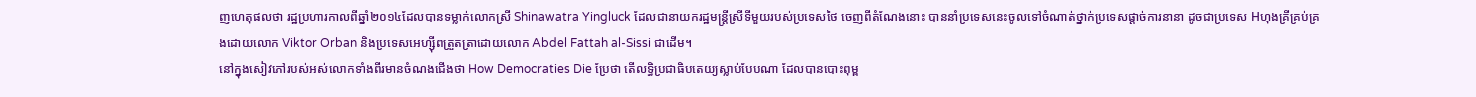ញហេតុផលថា រដ្ឋប្រហារកាលពីឆ្នាំ២០១៤ដែលបានទម្លាក់លោកស្រី Shinawatra Yingluck ដែលជានាយករដ្ឋមន្ត្រីស្រីទីមួយរបស់ប្រទេសថៃ ចេញពីតំណែងនោះ បាននាំប្រទេសនេះចូលទៅចំណាត់ថ្នាក់ប្រទេសផ្តាច់ការនានា ដូចជាប្រទេស Hហុងគ្រីគ្រប់គ្រងដោយលោក Viktor Orban និងប្រទេសអេហ្ស៊ីពត្រួតត្រាដោយលោក Abdel Fattah al-Sissi ជាដើម។
នៅក្នុងសៀវភៅរបស់អស់លោកទាំងពីរមានចំណងជើងថា How Democraties Die ប្រែថា តើលទ្ធិប្រជាធិបតេយ្យស្លាប់បែបណា ដែលបានបោះពុម្ព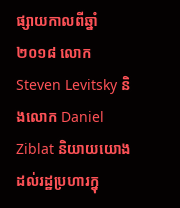ផ្សាយកាលពីឆ្នាំ២០១៨ លោក Steven Levitsky និងលោក Daniel Ziblat និយាយយោងដល់រដ្ឋប្រហារក្នុ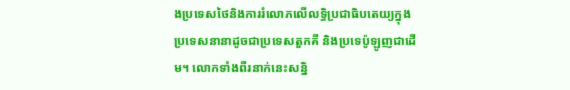ងប្រទេសថៃនិងការរំលោភលើលទ្ធិប្រជាធិបតេយ្យក្នុងប្រទេសនានាដូចជាប្រទេសតួកគី និងប្រទេប៉ូឡូញជាដើម។ លោកទាំងពីរនាក់នេះសន្និ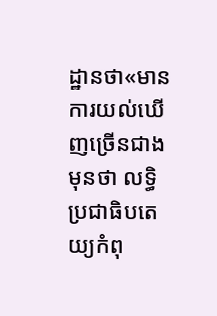ដ្ឋានថា«មានការយល់ឃើញច្រើនជាងមុនថា លទ្ធិប្រជាធិបតេយ្យកំពុ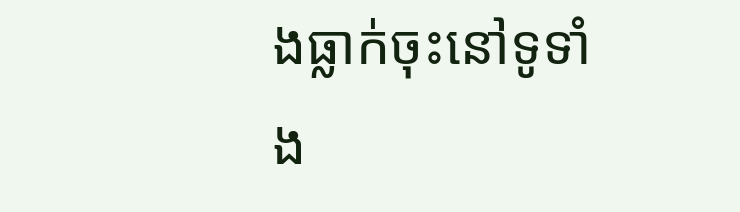ងធ្លាក់ចុះនៅទូទាំង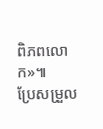ពិភពលោក»៕
ប្រែសម្រួល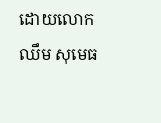ដោយលោកឈឹម សុមេធ